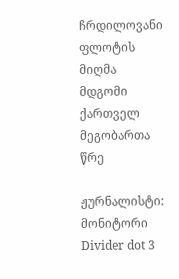ჩრდილოვანი ფლოტის მიღმა მდგომი ქართველ მეგობართა წრე

ჟურნალისტი: მონიტორი
Divider dot 3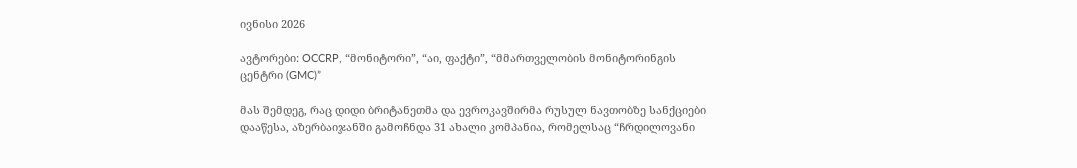ივნისი 2026

ავტორები: OCCRP, “მონიტორი”, “აი, ფაქტი”, “მმართველობის მონიტორინგის ცენტრი (GMC)”

მას შემდეგ, რაც დიდი ბრიტანეთმა და ევროკავშირმა რუსულ ნავთობზე სანქციები დააწესა, აზერბაიჯანში გამოჩნდა 31 ახალი კომპანია, რომელსაც “ჩრდილოვანი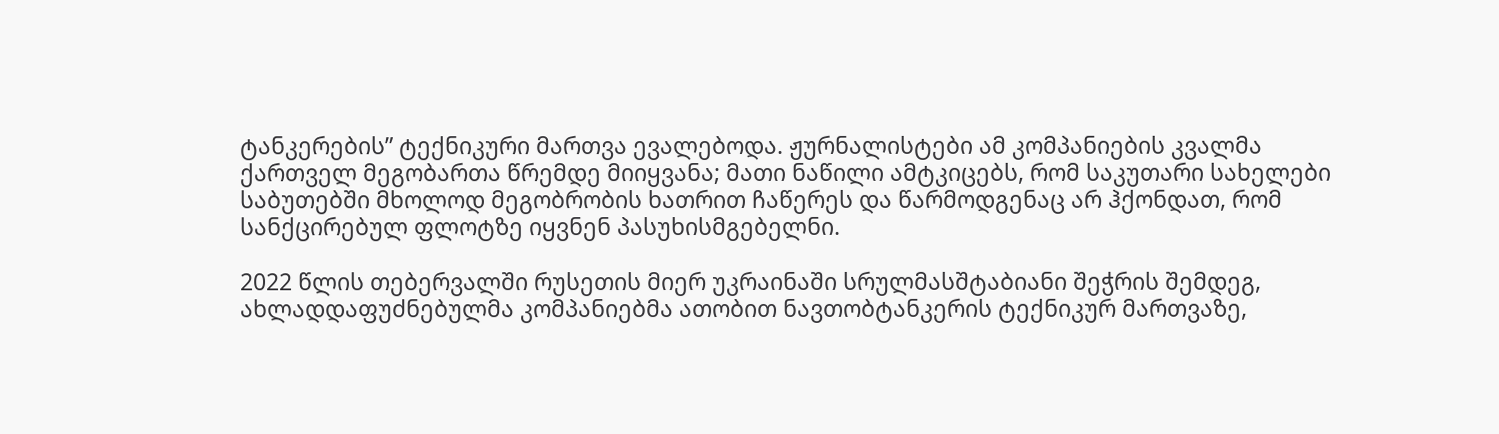ტანკერების” ტექნიკური მართვა ევალებოდა. ჟურნალისტები ამ კომპანიების კვალმა ქართველ მეგობართა წრემდე მიიყვანა; მათი ნაწილი ამტკიცებს, რომ საკუთარი სახელები საბუთებში მხოლოდ მეგობრობის ხათრით ჩაწერეს და წარმოდგენაც არ ჰქონდათ, რომ სანქცირებულ ფლოტზე იყვნენ პასუხისმგებელნი.

2022 წლის თებერვალში რუსეთის მიერ უკრაინაში სრულმასშტაბიანი შეჭრის შემდეგ, ახლადდაფუძნებულმა კომპანიებმა ათობით ნავთობტანკერის ტექნიკურ მართვაზე,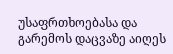უსაფრთხოებასა და გარემოს დაცვაზე აიღეს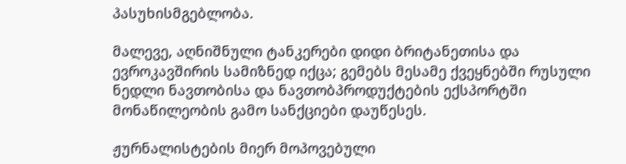პასუხისმგებლობა.

მალევე, აღნიშნული ტანკერები დიდი ბრიტანეთისა და ევროკავშირის სამიზნედ იქცა; გემებს მესამე ქვეყნებში რუსული ნედლი ნავთობისა და ნავთობპროდუქტების ექსპორტში მონაწილეობის გამო სანქციები დაუწესეს.

ჟურნალისტების მიერ მოპოვებული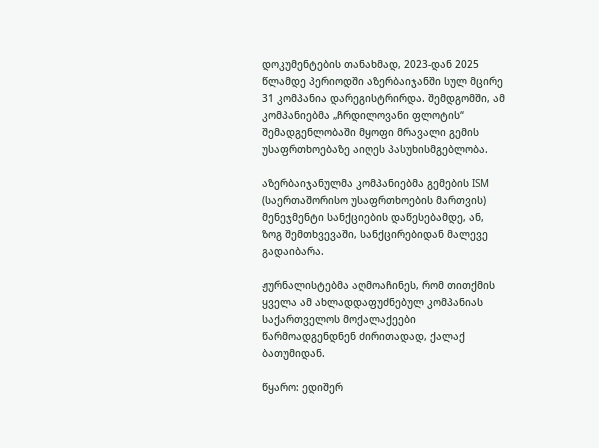დოკუმენტების თანახმად, 2023-დან 2025 წლამდე პერიოდში აზერბაიჯანში სულ მცირე 31 კომპანია დარეგისტრირდა. შემდგომში, ამ კომპანიებმა „ჩრდილოვანი ფლოტის“ შემადგენლობაში მყოფი მრავალი გემის უსაფრთხოებაზე აიღეს პასუხისმგებლობა.

აზერბაიჯანულმა კომპანიებმა გემების ISM (საერთაშორისო უსაფრთხოების მართვის) მენეჯმენტი სანქციების დაწესებამდე, ან, ზოგ შემთხვევაში, სანქცირებიდან მალევე გადაიბარა.

ჟურნალისტებმა აღმოაჩინეს, რომ თითქმის ყველა ამ ახლადდაფუძნებულ კომპანიას საქართველოს მოქალაქეები წარმოადგენდნენ ძირითადად, ქალაქ ბათუმიდან.

წყარო: ედიშერ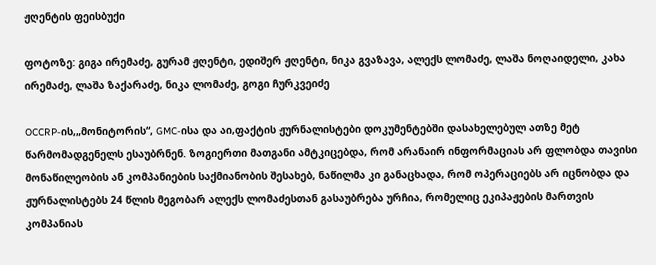ჟღენტის ფეისბუქი

ფოტოზე: გიგა ირემაძე, გურამ ჟღენტი, ედიშერ ჟღენტი, ნიკა გვაზავა, ალექს ლომაძე, ლაშა ნოღაიდელი, კახა ირემაძე, ლაშა ზაქარაძე, ნიკა ლომაძე, გოგი ჩურკვეიძე

OCCRP-ის,„მონიტორის“, GMC-ისა და აი,ფაქტის ჟურნალისტები დოკუმენტებში დასახელებულ ათზე მეტ წარმომადგენელს ესაუბრნენ. ზოგიერთი მათგანი ამტკიცებდა, რომ არანაირ ინფორმაციას არ ფლობდა თავისი მონაწილეობის ან კომპანიების საქმიანობის შესახებ, ნაწილმა კი განაცხადა, რომ ოპერაციებს არ იცნობდა და ჟურნალისტებს 24 წლის მეგობარ ალექს ლომაძესთან გასაუბრება ურჩია, რომელიც ეკიპაჟების მართვის კომპანიას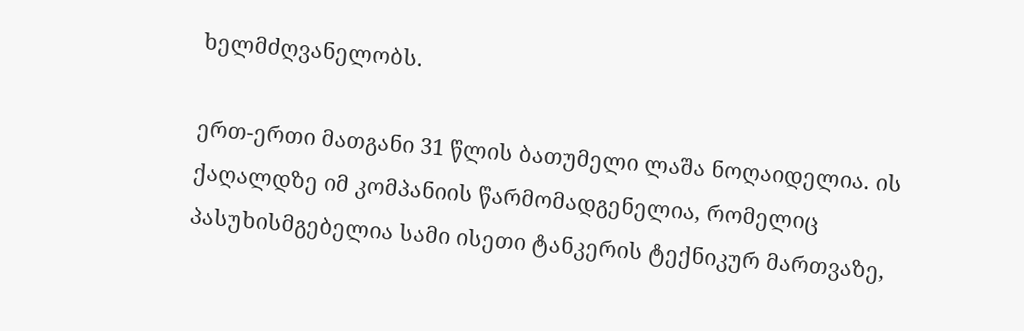ხელმძღვანელობს.

ერთ-ერთი მათგანი 31 წლის ბათუმელი ლაშა ნოღაიდელია. ის ქაღალდზე იმ კომპანიის წარმომადგენელია, რომელიც პასუხისმგებელია სამი ისეთი ტანკერის ტექნიკურ მართვაზე,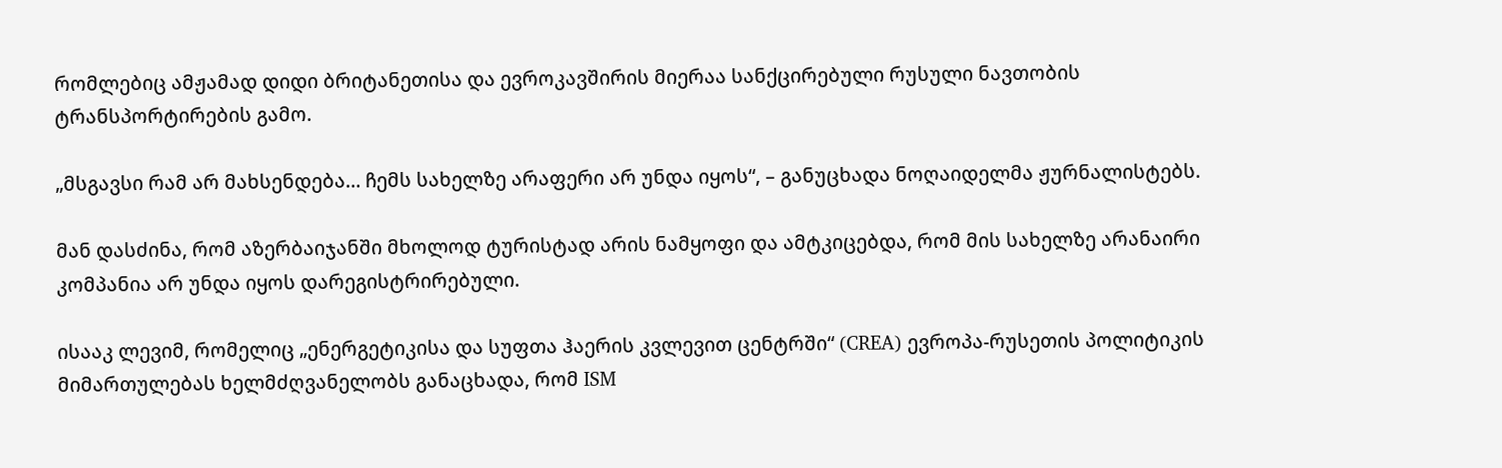რომლებიც ამჟამად დიდი ბრიტანეთისა და ევროკავშირის მიერაა სანქცირებული რუსული ნავთობის ტრანსპორტირების გამო.

„მსგავსი რამ არ მახსენდება… ჩემს სახელზე არაფერი არ უნდა იყოს“, – განუცხადა ნოღაიდელმა ჟურნალისტებს.

მან დასძინა, რომ აზერბაიჯანში მხოლოდ ტურისტად არის ნამყოფი და ამტკიცებდა, რომ მის სახელზე არანაირი კომპანია არ უნდა იყოს დარეგისტრირებული.

ისააკ ლევიმ, რომელიც „ენერგეტიკისა და სუფთა ჰაერის კვლევით ცენტრში“ (CREA) ევროპა-რუსეთის პოლიტიკის მიმართულებას ხელმძღვანელობს განაცხადა, რომ ISM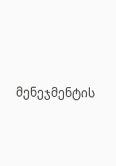მენეჯმენტის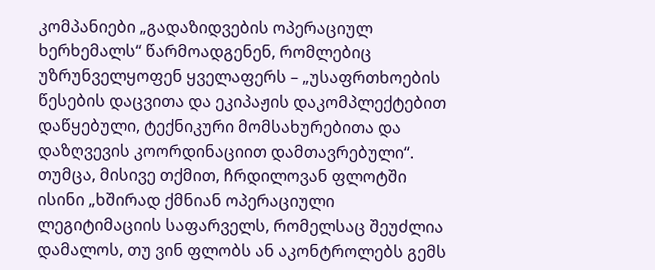კომპანიები „გადაზიდვების ოპერაციულ ხერხემალს“ წარმოადგენენ, რომლებიც უზრუნველყოფენ ყველაფერს – „უსაფრთხოების წესების დაცვითა და ეკიპაჟის დაკომპლექტებით დაწყებული, ტექნიკური მომსახურებითა და დაზღვევის კოორდინაციით დამთავრებული“. თუმცა, მისივე თქმით, ჩრდილოვან ფლოტში ისინი „ხშირად ქმნიან ოპერაციული ლეგიტიმაციის საფარველს, რომელსაც შეუძლია დამალოს, თუ ვინ ფლობს ან აკონტროლებს გემს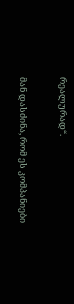რეალურად“.

მან დასძინა, რომ ეს კომპანიები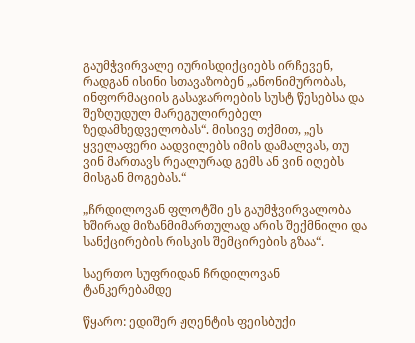გაუმჭვირვალე იურისდიქციებს ირჩევენ, რადგან ისინი სთავაზობენ „ანონიმურობას, ინფორმაციის გასაჯაროების სუსტ წესებსა და შეზღუდულ მარეგულირებელ ზედამხედველობას“. მისივე თქმით, „ეს ყველაფერი აადვილებს იმის დამალვას, თუ ვინ მართავს რეალურად გემს ან ვინ იღებს მისგან მოგებას.“

„ჩრდილოვან ფლოტში ეს გაუმჭვირვალობა ხშირად მიზანმიმართულად არის შექმნილი და სანქცირების რისკის შემცირების გზაა“.

საერთო სუფრიდან ჩრდილოვან ტანკერებამდე

წყარო: ედიშერ ჟღენტის ფეისბუქი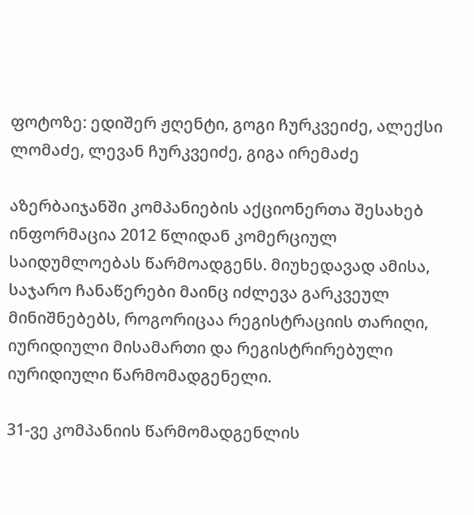ფოტოზე: ედიშერ ჟღენტი, გოგი ჩურკვეიძე, ალექსი ლომაძე, ლევან ჩურკვეიძე, გიგა ირემაძე

აზერბაიჯანში კომპანიების აქციონერთა შესახებ ინფორმაცია 2012 წლიდან კომერციულ საიდუმლოებას წარმოადგენს. მიუხედავად ამისა, საჯარო ჩანაწერები მაინც იძლევა გარკვეულ მინიშნებებს, როგორიცაა რეგისტრაციის თარიღი, იურიდიული მისამართი და რეგისტრირებული იურიდიული წარმომადგენელი.

31-ვე კომპანიის წარმომადგენლის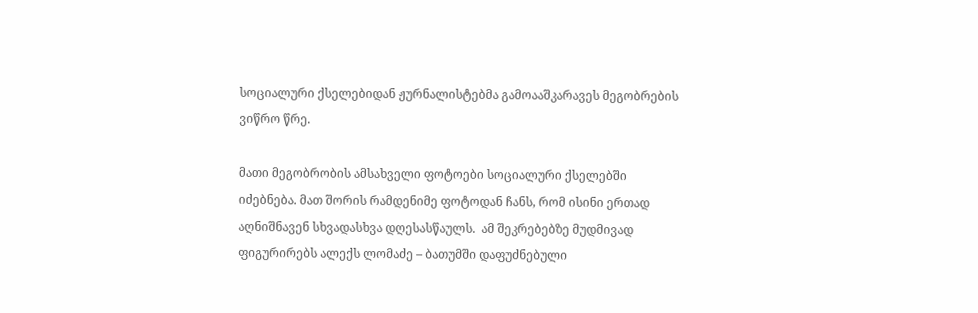სოციალური ქსელებიდან ჟურნალისტებმა გამოააშკარავეს მეგობრების ვიწრო წრე.

მათი მეგობრობის ამსახველი ფოტოები სოციალური ქსელებში იძებნება. მათ შორის რამდენიმე ფოტოდან ჩანს, რომ ისინი ერთად აღნიშნავენ სხვადასხვა დღესასწაულს.  ამ შეკრებებზე მუდმივად ფიგურირებს ალექს ლომაძე – ბათუმში დაფუძნებული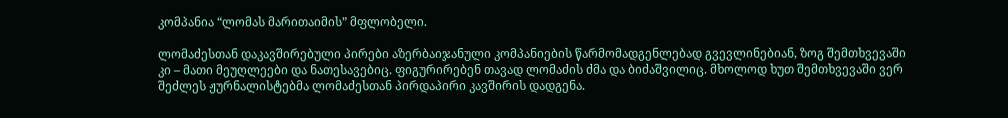კომპანია “ლომას მარითაიმის” მფლობელი.

ლომაძესთან დაკავშირებული პირები აზერბაიჯანული კომპანიების წარმომადგენლებად გვევლინებიან, ზოგ შემთხვევაში კი – მათი მეუღლეები და ნათესავებიც. ფიგურირებენ თავად ლომაძის ძმა და ბიძაშვილიც. მხოლოდ ხუთ შემთხვევაში ვერ შეძლეს ჟურნალისტებმა ლომაძესთან პირდაპირი კავშირის დადგენა.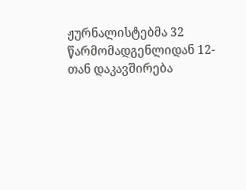ჟურნალისტებმა 32 წარმომადგენლიდან 12-თან დაკავშირება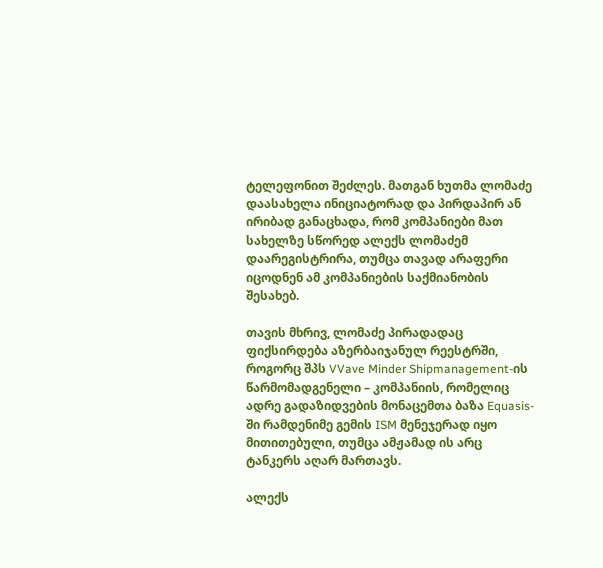ტელეფონით შეძლეს. მათგან ხუთმა ლომაძე დაასახელა ინიციატორად და პირდაპირ ან ირიბად განაცხადა, რომ კომპანიები მათ სახელზე სწორედ ალექს ლომაძემ დაარეგისტრირა, თუმცა თავად არაფერი იცოდნენ ამ კომპანიების საქმიანობის შესახებ.

თავის მხრივ, ლომაძე პირადადაც ფიქსირდება აზერბაიჯანულ რეესტრში, როგორც შპს VVave Minder Shipmanagement-ის წარმომადგენელი – კომპანიის, რომელიც ადრე გადაზიდვების მონაცემთა ბაზა Equasis-ში რამდენიმე გემის ISM მენეჯერად იყო მითითებული, თუმცა ამჟამად ის არც ტანკერს აღარ მართავს.

ალექს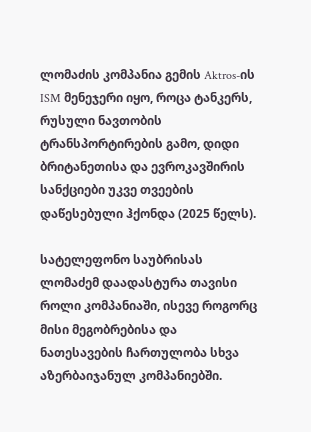ლომაძის კომპანია გემის Aktros-ის ISM მენეჯერი იყო, როცა ტანკერს, რუსული ნავთობის ტრანსპორტირების გამო, დიდი ბრიტანეთისა და ევროკავშირის სანქციები უკვე თვეების დაწესებული ჰქონდა (2025 წელს).

სატელეფონო საუბრისას ლომაძემ დაადასტურა თავისი როლი კომპანიაში, ისევე როგორც მისი მეგობრებისა და ნათესავების ჩართულობა სხვა აზერბაიჯანულ კომპანიებში.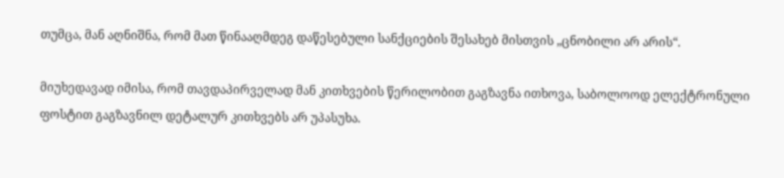თუმცა, მან აღნიშნა, რომ მათ წინააღმდეგ დაწესებული სანქციების შესახებ მისთვის „ცნობილი არ არის“.

მიუხედავად იმისა, რომ თავდაპირველად მან კითხვების წერილობით გაგზავნა ითხოვა, საბოლოოდ ელექტრონული ფოსტით გაგზავნილ დეტალურ კითხვებს არ უპასუხა.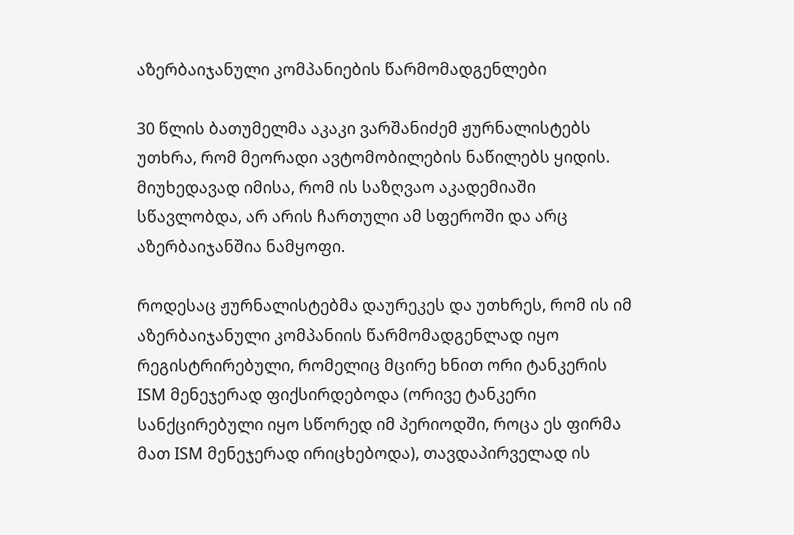აზერბაიჯანული კომპანიების წარმომადგენლები

30 წლის ბათუმელმა აკაკი ვარშანიძემ ჟურნალისტებს უთხრა, რომ მეორადი ავტომობილების ნაწილებს ყიდის. მიუხედავად იმისა, რომ ის საზღვაო აკადემიაში სწავლობდა, არ არის ჩართული ამ სფეროში და არც აზერბაიჯანშია ნამყოფი.

როდესაც ჟურნალისტებმა დაურეკეს და უთხრეს, რომ ის იმ აზერბაიჯანული კომპანიის წარმომადგენლად იყო რეგისტრირებული, რომელიც მცირე ხნით ორი ტანკერის ISM მენეჯერად ფიქსირდებოდა (ორივე ტანკერი სანქცირებული იყო სწორედ იმ პერიოდში, როცა ეს ფირმა მათ ISM მენეჯერად ირიცხებოდა), თავდაპირველად ის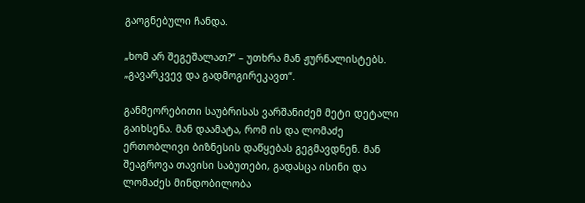გაოგნებული ჩანდა.

„ხომ არ შეგეშალათ?“ – უთხრა მან ჟურნალისტებს. „გავარკვევ და გადმოგირეკავთ“.

განმეორებითი საუბრისას ვარშანიძემ მეტი დეტალი გაიხსენა. მან დაამატა, რომ ის და ლომაძე ერთობლივი ბიზნესის დაწყებას გეგმავდნენ. მან შეაგროვა თავისი საბუთები, გადასცა ისინი და ლომაძეს მინდობილობა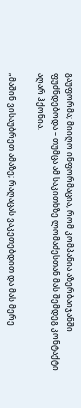გაუფორმა; მიიღო ინფორმაცია, რომ კომპანია აზერბაიჯანში ფუძნდებოდა – თუმცა ამ საკითხზე ლომაძესთან მას შემდეგ კონტაქტი აღარ ჰქონია.

„მაშინ ვისაუბრეთ ამაზე; რაღაცას ვაკეთებდით და მას მერე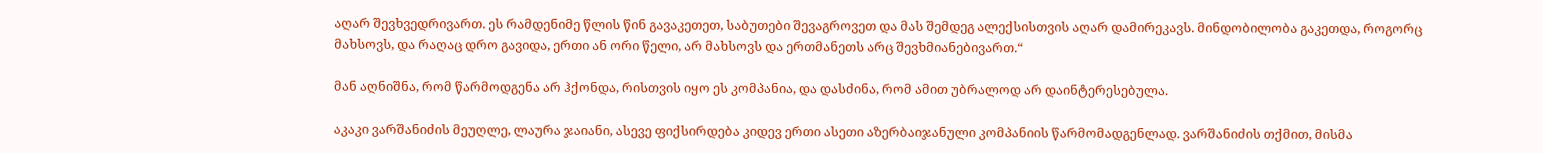აღარ შევხვედრივართ. ეს რამდენიმე წლის წინ გავაკეთეთ, საბუთები შევაგროვეთ და მას შემდეგ ალექსისთვის აღარ დამირეკავს. მინდობილობა გაკეთდა, როგორც მახსოვს, და რაღაც დრო გავიდა, ერთი ან ორი წელი, არ მახსოვს და ერთმანეთს არც შევხმიანებივართ.“

მან აღნიშნა, რომ წარმოდგენა არ ჰქონდა, რისთვის იყო ეს კომპანია, და დასძინა, რომ ამით უბრალოდ არ დაინტერესებულა.

აკაკი ვარშანიძის მეუღლე, ლაურა ჯაიანი, ასევე ფიქსირდება კიდევ ერთი ასეთი აზერბაიჯანული კომპანიის წარმომადგენლად. ვარშანიძის თქმით, მისმა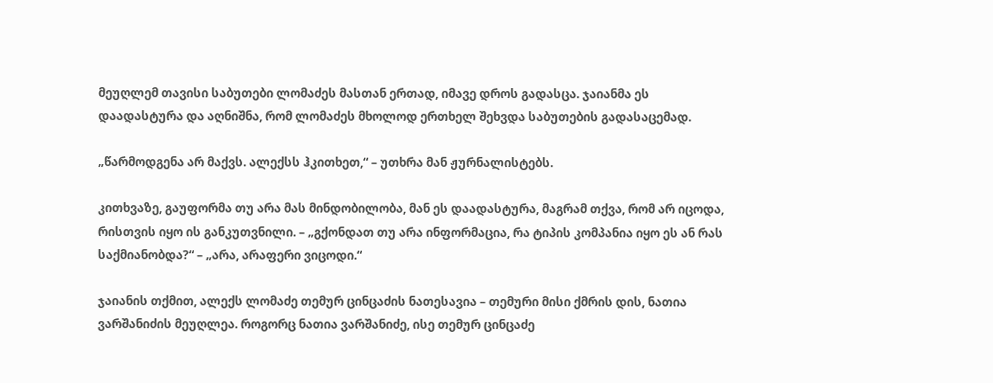მეუღლემ თავისი საბუთები ლომაძეს მასთან ერთად, იმავე დროს გადასცა. ჯაიანმა ეს დაადასტურა და აღნიშნა, რომ ლომაძეს მხოლოდ ერთხელ შეხვდა საბუთების გადასაცემად.

„წარმოდგენა არ მაქვს. ალექსს ჰკითხეთ,“ – უთხრა მან ჟურნალისტებს.

კითხვაზე, გაუფორმა თუ არა მას მინდობილობა, მან ეს დაადასტურა, მაგრამ თქვა, რომ არ იცოდა, რისთვის იყო ის განკუთვნილი. – „გქონდათ თუ არა ინფორმაცია, რა ტიპის კომპანია იყო ეს ან რას საქმიანობდა?“ – „არა, არაფერი ვიცოდი.“

ჯაიანის თქმით, ალექს ლომაძე თემურ ცინცაძის ნათესავია – თემური მისი ქმრის დის, ნათია ვარშანიძის მეუღლეა. როგორც ნათია ვარშანიძე, ისე თემურ ცინცაძე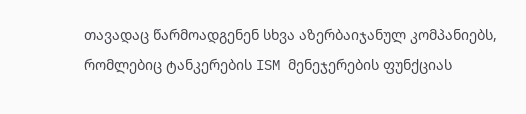თავადაც წარმოადგენენ სხვა აზერბაიჯანულ კომპანიებს, რომლებიც ტანკერების ISM მენეჯერების ფუნქციას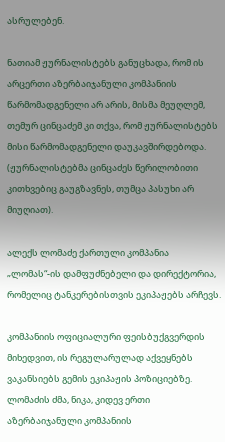ასრულებენ.

ნათიამ ჟურნალისტებს განუცხადა, რომ ის არცერთი აზერბაიჯანული კომპანიის წარმომადგენელი არ არის, მისმა მეუღლემ, თემურ ცინცაძემ კი თქვა, რომ ჟურნალისტებს მისი წარმომადგენელი დაუკავშირდებოდა. (ჟურნალისტებმა ცინცაძეს წერილობითი კითხვებიც გაუგზავნეს, თუმცა პასუხი არ მიუღიათ).

ალექს ლომაძე ქართული კომპანია „ლომას“-ის დამფუძნებელი და დირექტორია, რომელიც ტანკერებისთვის ეკიპაჟებს არჩევს.

კომპანიის ოფიციალური ფეისბუქგვერდის მიხედვით, ის რეგულარულად აქვეყნებს ვაკანსიებს გემის ეკიპაჟის პოზიციებზე. ლომაძის ძმა, ნიკა, კიდევ ერთი აზერბაიჯანული კომპანიის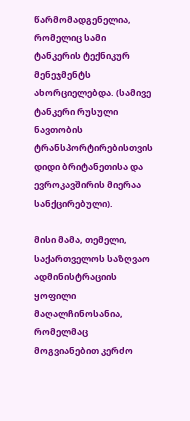წარმომადგენელია, რომელიც სამი ტანკერის ტექნიკურ მენეჯმენტს ახორციელებდა. (სამივე ტანკერი რუსული ნავთობის ტრანსპორტირებისთვის დიდი ბრიტანეთისა და ევროკავშირის მიერაა სანქცირებული).

მისი მამა, თემელი, საქართველოს საზღვაო ადმინისტრაციის ყოფილი მაღალჩინოსანია, რომელმაც მოგვიანებით კერძო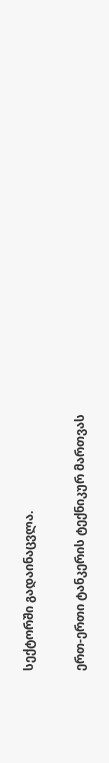სექტორში გადაინაცვლა.

ერთ-ერთი ტანკერის ტექნიკურ მართვას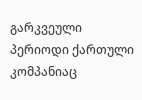გარკვეული პერიოდი ქართული კომპანიაც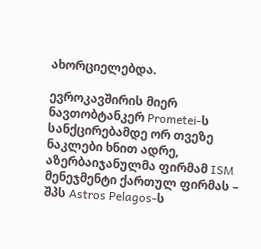ახორციელებდა.

ევროკავშირის მიერ ნავთობტანკერ Prometei-ს სანქცირებამდე ორ თვეზე ნაკლები ხნით ადრე, აზერბაიჯანულმა ფირმამ ISM მენეჯმენტი ქართულ ფირმას – შპს Astros Pelagos-ს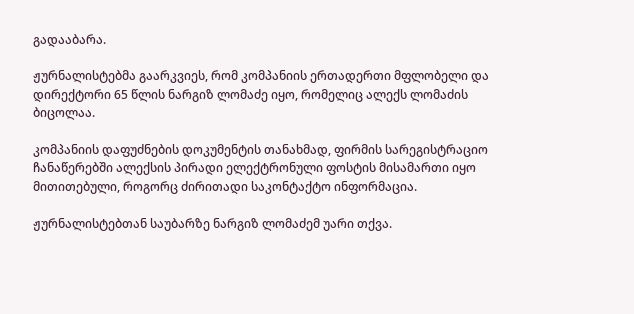გადააბარა.

ჟურნალისტებმა გაარკვიეს, რომ კომპანიის ერთადერთი მფლობელი და დირექტორი 65 წლის ნარგიზ ლომაძე იყო, რომელიც ალექს ლომაძის ბიცოლაა.

კომპანიის დაფუძნების დოკუმენტის თანახმად, ფირმის სარეგისტრაციო ჩანაწერებში ალექსის პირადი ელექტრონული ფოსტის მისამართი იყო მითითებული, როგორც ძირითადი საკონტაქტო ინფორმაცია.

ჟურნალისტებთან საუბარზე ნარგიზ ლომაძემ უარი თქვა.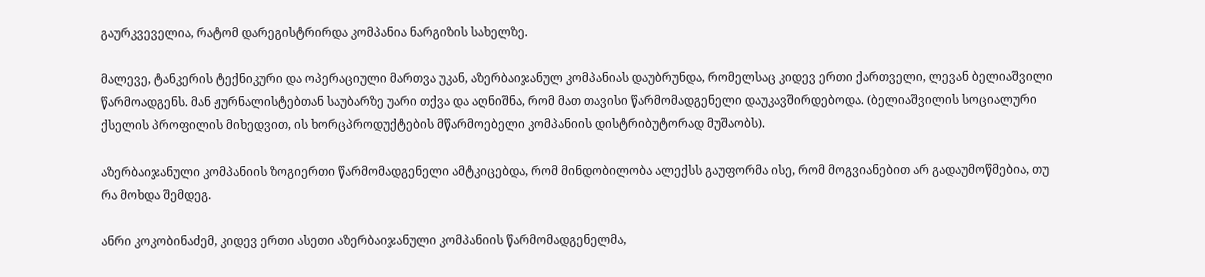გაურკვეველია, რატომ დარეგისტრირდა კომპანია ნარგიზის სახელზე.

მალევე, ტანკერის ტექნიკური და ოპერაციული მართვა უკან, აზერბაიჯანულ კომპანიას დაუბრუნდა, რომელსაც კიდევ ერთი ქართველი, ლევან ბელიაშვილი წარმოადგენს. მან ჟურნალისტებთან საუბარზე უარი თქვა და აღნიშნა, რომ მათ თავისი წარმომადგენელი დაუკავშირდებოდა. (ბელიაშვილის სოციალური ქსელის პროფილის მიხედვით, ის ხორცპროდუქტების მწარმოებელი კომპანიის დისტრიბუტორად მუშაობს).

აზერბაიჯანული კომპანიის ზოგიერთი წარმომადგენელი ამტკიცებდა, რომ მინდობილობა ალექსს გაუფორმა ისე, რომ მოგვიანებით არ გადაუმოწმებია, თუ რა მოხდა შემდეგ.

ანრი კოკობინაძემ, კიდევ ერთი ასეთი აზერბაიჯანული კომპანიის წარმომადგენელმა,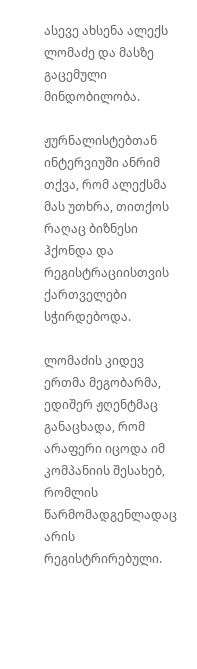ასევე ახსენა ალექს ლომაძე და მასზე გაცემული მინდობილობა.

ჟურნალისტებთან ინტერვიუში ანრიმ თქვა, რომ ალექსმა მას უთხრა, თითქოს რაღაც ბიზნესი ჰქონდა და რეგისტრაციისთვის ქართველები სჭირდებოდა.

ლომაძის კიდევ ერთმა მეგობარმა, ედიშერ ჟღენტმაც განაცხადა, რომ არაფერი იცოდა იმ კომპანიის შესახებ, რომლის წარმომადგენლადაც არის რეგისტრირებული.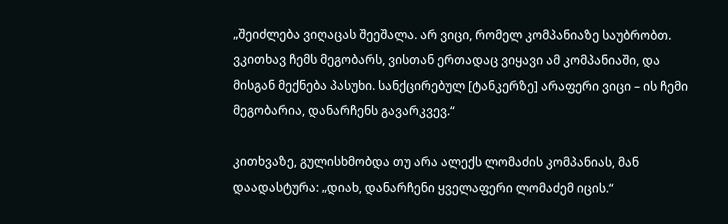„შეიძლება ვიღაცას შეეშალა. არ ვიცი, რომელ კომპანიაზე საუბრობთ. ვკითხავ ჩემს მეგობარს, ვისთან ერთადაც ვიყავი ამ კომპანიაში, და მისგან მექნება პასუხი. სანქცირებულ [ტანკერზე] არაფერი ვიცი – ის ჩემი მეგობარია, დანარჩენს გავარკვევ.“

კითხვაზე, გულისხმობდა თუ არა ალექს ლომაძის კომპანიას, მან დაადასტურა: „დიახ, დანარჩენი ყველაფერი ლომაძემ იცის.“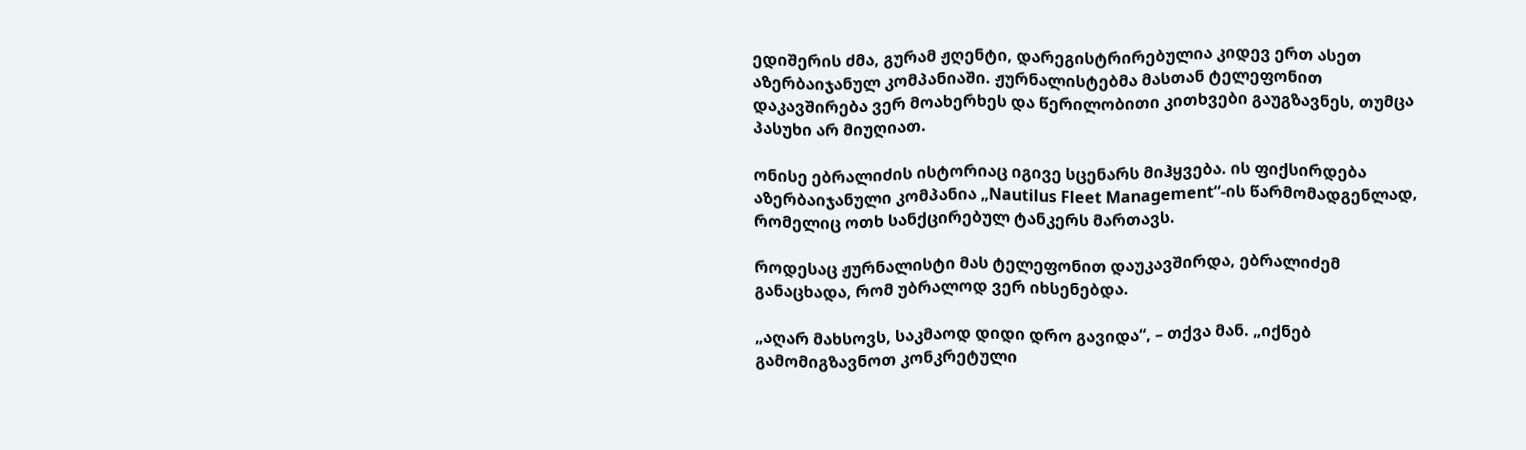ედიშერის ძმა, გურამ ჟღენტი, დარეგისტრირებულია კიდევ ერთ ასეთ აზერბაიჯანულ კომპანიაში. ჟურნალისტებმა მასთან ტელეფონით დაკავშირება ვერ მოახერხეს და წერილობითი კითხვები გაუგზავნეს, თუმცა პასუხი არ მიუღიათ.

ონისე ებრალიძის ისტორიაც იგივე სცენარს მიჰყვება. ის ფიქსირდება აზერბაიჯანული კომპანია „Nautilus Fleet Management“-ის წარმომადგენლად, რომელიც ოთხ სანქცირებულ ტანკერს მართავს.

როდესაც ჟურნალისტი მას ტელეფონით დაუკავშირდა, ებრალიძემ განაცხადა, რომ უბრალოდ ვერ იხსენებდა.

„აღარ მახსოვს, საკმაოდ დიდი დრო გავიდა“, – თქვა მან. „იქნებ გამომიგზავნოთ კონკრეტული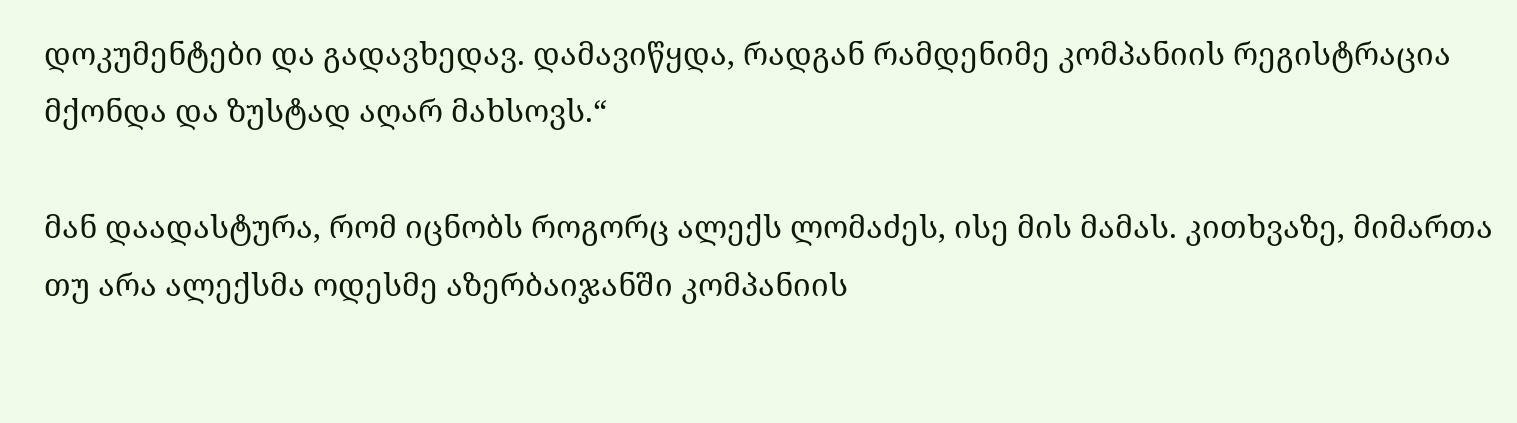დოკუმენტები და გადავხედავ. დამავიწყდა, რადგან რამდენიმე კომპანიის რეგისტრაცია მქონდა და ზუსტად აღარ მახსოვს.“

მან დაადასტურა, რომ იცნობს როგორც ალექს ლომაძეს, ისე მის მამას. კითხვაზე, მიმართა თუ არა ალექსმა ოდესმე აზერბაიჯანში კომპანიის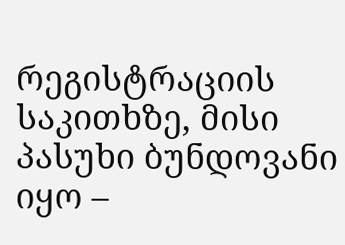რეგისტრაციის საკითხზე, მისი პასუხი ბუნდოვანი იყო –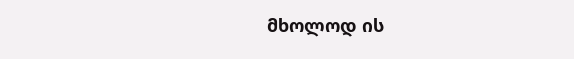მხოლოდ ის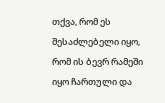თქვა, რომ ეს შესაძლებელი იყო, რომ ის ბევრ რამეში იყო ჩართული და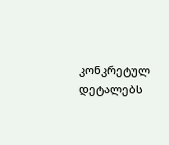კონკრეტულ დეტალებს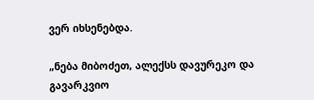ვერ იხსენებდა.

„ნება მიბოძეთ, ალექსს დავურეკო და გავარკვიო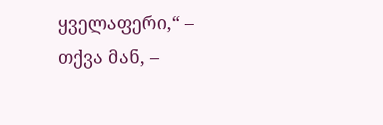ყველაფერი,“ – თქვა მან, –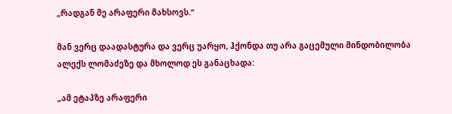„რადგან მე არაფერი მახსოვს.“

მან ვერც დაადასტურა და ვერც უარყო, ჰქონდა თუ არა გაცემული მინდობილობა ალექს ლომაძეზე და მხოლოდ ეს განაცხადა:

„ამ ეტაპზე არაფერი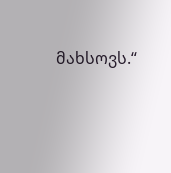მახსოვს.“